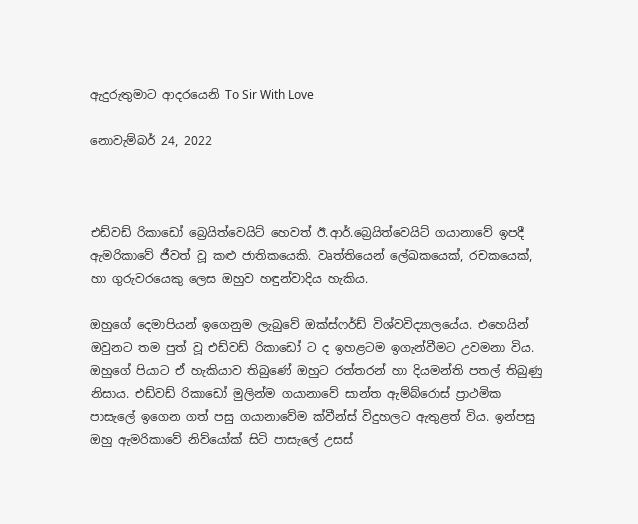ඇදුරුතුමාට ආදරයෙනි To Sir With Love

නොවැම්බර් 24, 2022



එඩ්වඩ් රිකාඩෝ බ්‍රෙයිත්වෙයිට් හෙවත් ඊ.ආර්.බ්‍රෙයිත්වෙයිට් ගයානාවේ ඉපදී ඇමරිකාවේ ජීවත් වූ කළු ජාතිකයෙකි. වෘත්තියෙන් ලේඛකයෙක්, රචකයෙක්, හා ගුරුවරයෙකු ලෙස ඔහුව හඳුන්වාදිය හැකිය.

ඔහුගේ දෙමාපියන් ඉගෙනුම ලැබුවේ ඔක්ස්ෆර්ඩ් විශ්වවිද්‍යාලයේය. එහෙයින් ඔවුනට තම පුත් වූ එඩ්වඩ් රිකාඩෝ ට ද ඉහළටම ඉගැන්වීමට උවමනා විය. ඔහුගේ පියාට ඒ හැකියාව තිබුණේ ඔහුට රත්තරන් හා දියමන්ති පතල් තිබුණු නිසාය. එඩ්වඩ් රිකාඩෝ මුලින්ම ගයානාවේ සාන්ත ඇම්බ්රොස් ප්‍රාථමික පාසැලේ ඉගෙන ගත් පසු ගයානාවේම ක්වීන්ස් විදුහලට ඇතුළත් විය. ඉන්පසු ඔහු ඇමරිකාවේ නිව්යෝක් සිටි පාසැලේ උසස්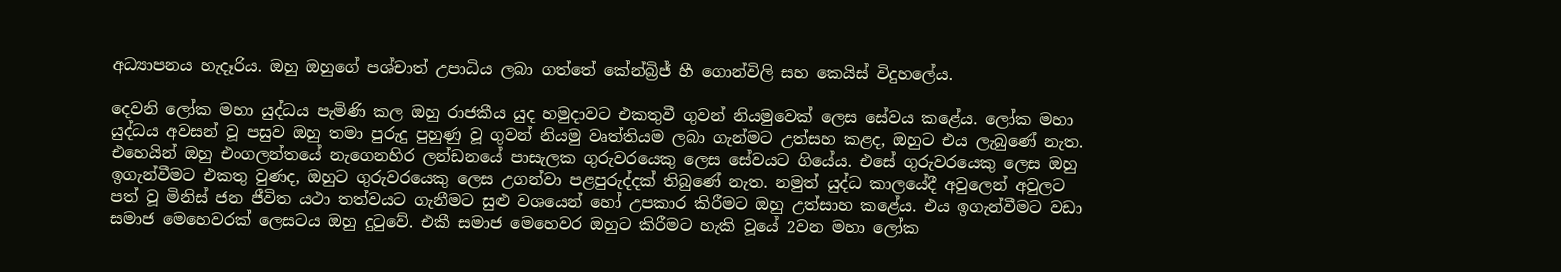අධ්‍යාපනය හැදෑරිය. ඔහු ඔහුගේ පශ්චාත් උපාධිය ලබා ගත්තේ කේන්බ්‍රිජ් හී ගොන්විලි සහ කෙයිස් විදුහලේය.

දෙවනි ලෝක මහා යුද්ධය පැමිණි කල ඔහු රාජකීය යුද හමුදාවට එකතුවී ගුවන් නියමුවෙක් ලෙස සේවය කළේය. ලෝක මහා යුද්ධය අවසන් වූ පසුව ඔහු තමා පුරුදු පුහුණු වූ ගුවන් නියමු වෘත්තියම ලබා ගැන්මට උත්සහ කළද, ඔහුට එය ලැබුණේ නැත. එහෙයින් ඔහු එංගලන්තයේ නැගෙනහිර ලන්ඩනයේ පාසැලක ගුරුවරයෙකු ලෙස සේවයට ගියේය. එසේ ගුරුවරයෙකු ලෙස ඔහු ඉගැන්වීමට එකතු වුණද, ඔහුට ගුරුවරයෙකු ලෙස උගන්වා පළපුරුද්දක් තිබුණේ නැත. නමුත් යුද්ධ කාලයේදී අවුලෙන් අවුලට පත් වූ මිනිස් ජන ජීවිත යථා තත්වයට ගැනීමට සුළු වශයෙන් හෝ උපකාර කිරීමට ඔහු උත්සාහ කළේය. එය ඉගැන්වීමට වඩා සමාජ මෙහෙවරක් ලෙසටය ඔහු දුටුවේ. එකී සමාජ මෙහෙවර ඔහුට කිරීමට හැකි වූයේ 2වන මහා ලෝක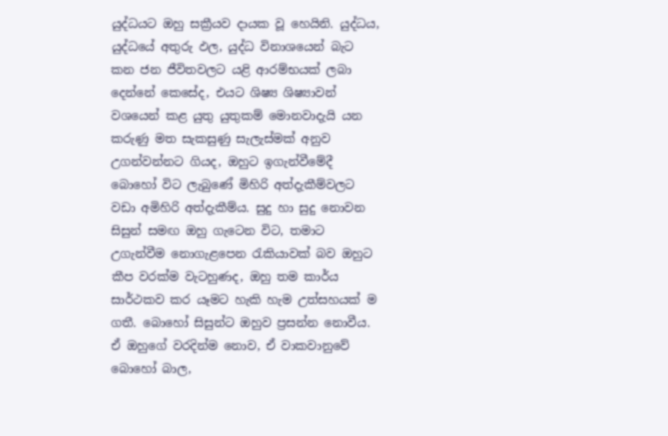යුද්ධයට ඔහු සක්‍රීයව දායක වූ හෙයිනි. යුද්ධය, යුද්ධයේ අතුරු ඵල, යුද්ධ විනාශයෙන් බැට කන ජන ජීවිතවලට යළි ආරම්භයක් ලබා දෙන්නේ කෙසේද, එයට ශිෂ්‍ය ශිෂ්‍යාවන් වශයෙන් කළ යුතු යුතුකම් මොනවාදැයි යන කරුණු මත සැකසුණු සැලැස්මක් අනුව උගන්වන්නට ගියද, ඔහුට ඉගැන්වීමේදී බොහෝ විට ලැබුණේ මිහිරි අත්දැකීම්වලට වඩා අමිහිරි අත්දැකීම්ය. සුදු හා සුදු නොවන සිසුන් සමඟ ඔහු ගැටෙන විට, තමාට උගැන්වීම නොගැළපෙන රැකියාවක් බව ඔහුට කීප වරක්ම වැටහුණද, ඔහු තම කාර්ය සාර්ථකව කර යෑමට හැකි හැම උත්සහයක් ම ගතී. බොහෝ සිසුන්ට ඔහුව ප්‍රසන්න නොවීය. ඒ ඔහුගේ වරදින්ම නොව, ඒ වාකවානුවේ බොහෝ බාල,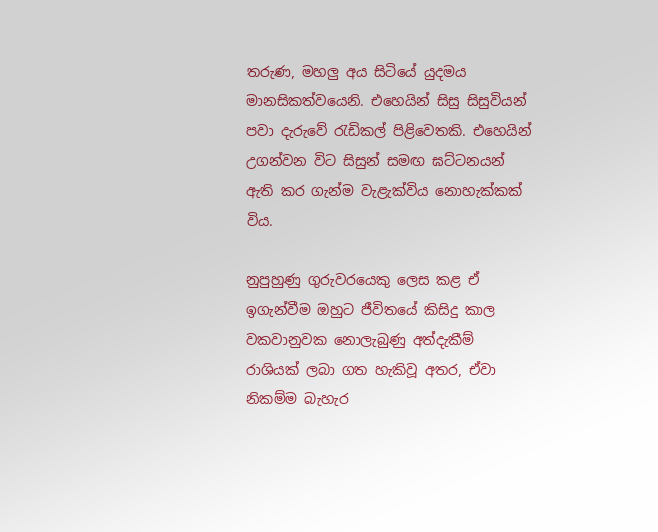තරුණ, මහලු අය සිටියේ යුදමය මානසිකත්වයෙනි. එහෙයින් සිසු සිසුවියන් පවා දැරුවේ රැඩිකල් පිළිවෙතකි. එහෙයින් උගන්වන විට සිසුන් සමඟ ඝට්ටනයන් ඇති කර ගැන්ම වැළැක්විය නොහැක්කක් විය.

නුපුහුණු ගුරුවරයෙකු ලෙස කළ ඒ ඉගැන්වීම ඔහුට ජීවිතයේ කිසිදු කාල වකවානුවක නොලැබුණු අත්දැකීම් රාශියක් ලබා ගත හැකිවූ අතර, ඒවා නිකම්ම බැහැර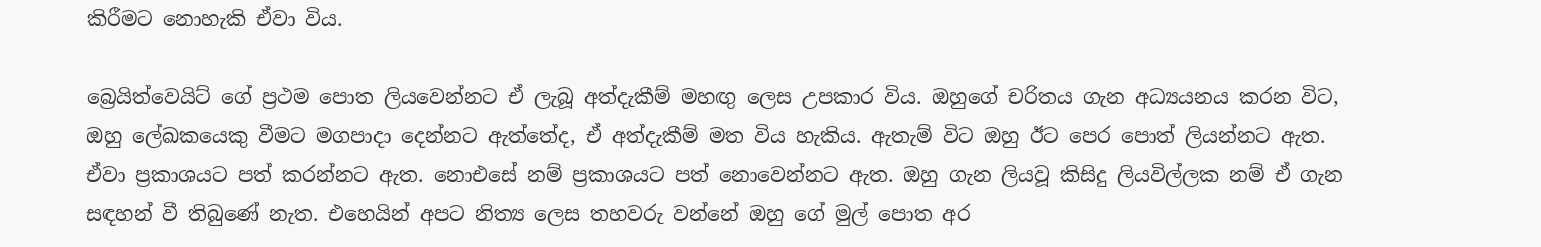කිරීමට නොහැකි ඒවා විය.

බ්‍රෙයිත්වෙයිට් ගේ ප්‍රථම පොත ලියවෙන්නට ඒ ලැබූ අත්දැකීම් මහඟු ලෙස උපකාර විය. ඔහුගේ චරිතය ගැන අධ්‍යයනය කරන විට, ඔහු ලේඛකයෙකු වීමට මගපාදා දෙන්නට ඇත්තේද, ඒ අත්දැකීම් මත විය හැකිය. ඇතැම් විට ඔහු ඊට පෙර පොත් ලියන්නට ඇත. ඒවා ප්‍රකාශයට පත් කරන්නට ඇත. නොඑසේ නම් ප්‍රකාශයට පත් නොවෙන්නට ඇත. ඔහු ගැන ලියවූ කිසිදු ලියවිල්ලක නම් ඒ ගැන සඳහන් වී තිබුණේ නැත. එහෙයින් අපට නිත්‍ය ලෙස තහවරු වන්නේ ඔහු ගේ මුල් පොත අර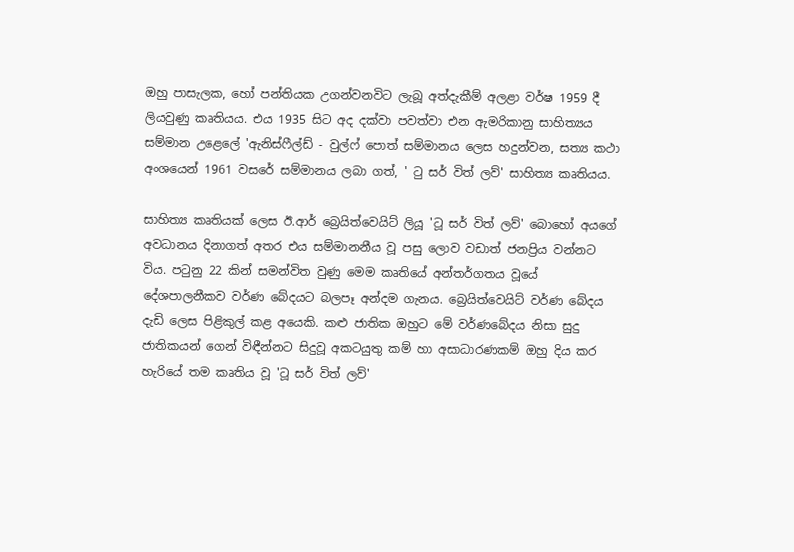ඔහු පාසැලක, හෝ පන්තියක උගන්වනවිට ලැබූ අත්දැකීම් අලළා වර්ෂ 1959 දී ලියවුණු කෘතියය. එය 1935 සිට අද දක්වා පවත්වා එන ඇමරිකානු සාහිත්‍යය සම්මාන උළෙලේ 'ඇනිස්ෆීල්ඩ් - වුල්ෆ් පොත් සම්මානය ලෙස හදුන්වන, සත්‍ය කථා අංශයෙන් 1961 වසරේ සම්මානය ලබා ගත්, ' ටු සර් විත් ලව්' සාහිත්‍ය කෘතියය.

සාහිත්‍ය කෘතියක් ලෙස ඊ.ආර් බ්‍රෙයිත්වෙයිට් ලියූ 'ටූ සර් විත් ලව්' බොහෝ අයගේ අවධානය දිනාගත් අතර එය සම්මානනීය වූ පසු ලොව වඩාත් ජනප්‍රිය වන්නට විය. පටුනු 22 කින් සමන්විත වුණු මෙම කෘතියේ අන්තර්ගතය වූයේ දේශපාලනීකව වර්ණ බේදයට බලපෑ අන්දම ගැනය. බ්‍රෙයිත්වෙයිට් වර්ණ බේදය දැඩි ලෙස පිළිකුල් කළ අයෙකි. කළු ජාතික ඔහුට මේ වර්ණබේදය නිසා සුදු ජාතිකයන් ගෙන් විඳීන්නට සිදුවූ අකටයුතු කම් හා අසාධාරණකම් ඔහු දිය කර හැරියේ තම කෘතිය වූ 'ටූ සර් විත් ලව්'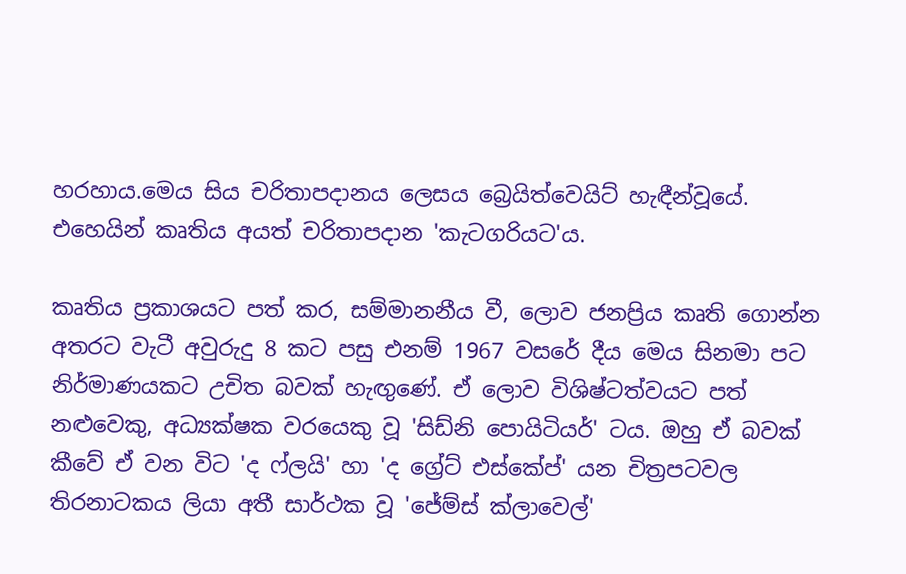හරහාය.මෙය සිය චරිතාපදානය ලෙසය බ්‍රෙයිත්වෙයිට් හැඳීන්වූයේ. එහෙයින් කෘතිය අයත් චරිතාපදාන 'කැටගරියට'ය.

කෘතිය ප්‍රකාශයට පත් කර, සම්මානනීය වී, ලොව ජනප්‍රිය කෘති ගොන්න අතරට වැටී අවුරුදු 8 කට පසු එනම් 1967 වසරේ දීය මෙය සිනමා පට නිර්මාණයකට උචිත බවක් හැඟුණේ. ඒ ලොව විශිෂ්ටත්වයට පත් නළුවෙකු, අධ්‍යක්ෂක වරයෙකු වූ 'සිඩ්නි පොයිටියර්' ටය. ඔහු ඒ බවක් කීවේ ඒ වන විට 'ද ෆ්ලයි' හා 'ද ග්‍රේට් එස්කේප්' යන චිත්‍රපටවල තිරනාටකය ලියා අතී සාර්ථක වූ 'ජේම්ස් ක්ලාවෙල්'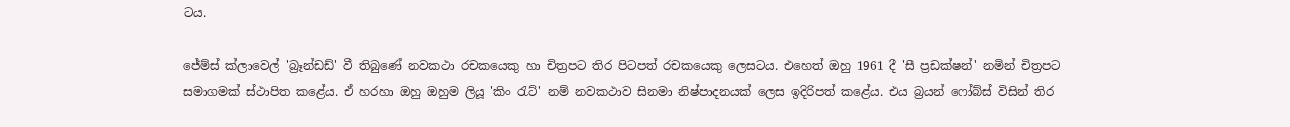ටය.

ජේම්ස් ක්ලාවෙල් 'බ්‍රෑන්ඩඩ්' වී තිබුණේ නවකථා රචකයෙකු හා චිත්‍රපට තිර පිටපත් රචකයෙකු ලෙසටය. එහෙත් ඔහු 1961 දී 'සී ප්‍රඩක්ෂන්' නමින් චිත්‍රපට සමාගමක් ස්ථාපිත කළේය. ඒ හරහා ඔහු ඔහුම ලියූ 'කිං රැට්' නම් නවකථාව සිනමා නිෂ්පාදනයක් ලෙස ඉදිරිපත් කළේය. එය බ්‍රයන් ෆෝබ්ස් විසින් තිර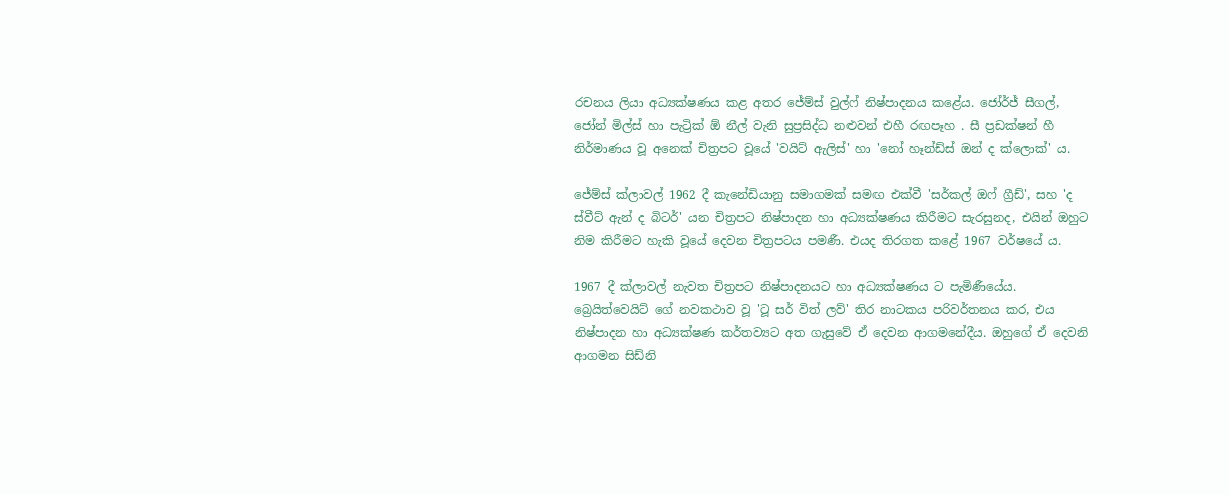රචනය ලියා අධ්‍යක්ෂණය කළ අතර ජේම්ස් වුල්ෆ් නිෂ්පාදනය කළේය. ජෝර්ජ් සීගල්, ජෝන් මිල්ස් හා පැට්‍රික් ඕ නීල් වැනි සුප්‍රසිද්ධ නළුවන් එහී රඟපෑහ . සී ප්‍රඩක්ෂන් හී නිර්මාණය වූ අනෙක් චිත්‍රපට වූයේ 'වයිට් ඇලිස්' හා 'නෝ හෑන්ඩ්ස් ඔන් ද ක්ලොක්' ය.

ජේම්ස් ක්ලාවල් 1962 දී කැනේඩියානු සමාගමක් සමඟ එක්වී 'සර්කල් ඔෆ් ග්‍රීඩ්', සහ 'ද ස්වීට් ඇන් ද බිටර්' යන චිත්‍රපට නිෂ්පාදන හා අධ්‍යක්ෂණය කිරීමට සැරසුනද, එයින් ඔහුට නිම කිරීමට හැකි වූයේ දෙවන චිත්‍රපටය පමණී. එයද තිරගත කළේ 1967 වර්ෂයේ ය.

1967 දී ක්ලාවල් නැවත චිත්‍රපට නිෂ්පාදනයට හා අධ්‍යක්ෂණය ට පැමිණීයේය. බ්‍රෙයිත්වෙයිට් ගේ නවකථාව වූ 'ටූ සර් විත් ලව්' තිර නාටකය පරිවර්තනය කර, එය නිෂ්පාදන හා අධ්‍යක්ෂණ කර්තව්‍යට අත ගැසුවේ ඒ දෙවන ආගමනේදීය. ඔහුගේ ඒ දෙවනි ආගමන සිඩ්නි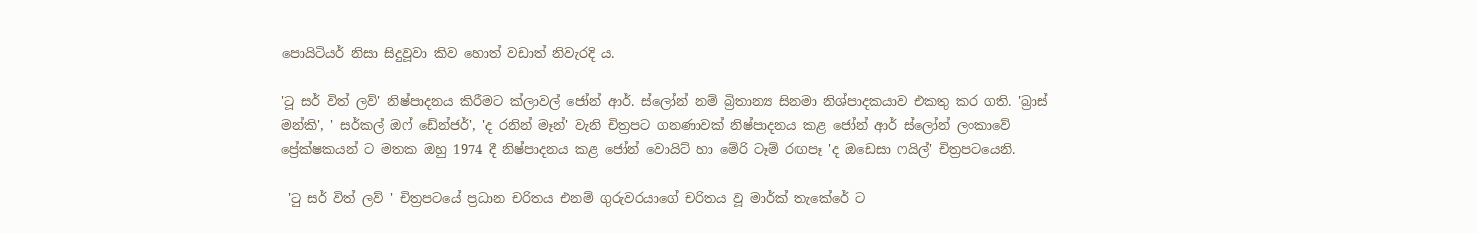පොයිටියර් නිසා සිදුවූවා කිව හොත් වඩාත් නිවැරදි ය.

'ටූ සර් විත් ලව්' නිෂ්පාදනය කිරීමට ක්ලාවල් ජෝන් ආර්. ස්ලෝන් නම් බ්‍රිතාන්‍ය සිනමා නිශ්පාදකයාව එකතු කර ගති. 'බ්‍රාස් මන්කි', ' සර්කල් ඔෆ් ඩේන්ජර්', 'ද රනින් මෑන්' වැනි චිත්‍රපට ගනණාවක් නිෂ්පාදනය කළ ජෝන් ආර් ස්ලෝන් ලංකාවේ ප්‍රේක්ෂකයන් ට මතක ඔහු 1974 දී නිෂ්පාදනය කළ ජෝන් වොයිට් හා මේරි ටෑම් රඟපෑ 'ද ඔඩෙසා ෆයිල්' චිත්‍රපටයෙනි.

 'ටු සර් විත් ලව් ' චිත්‍රපටයේ ප්‍රධාන චරිතය එනම් ගුරුවරයාගේ චරිතය වූ මාර්ක් තැකේරේ ට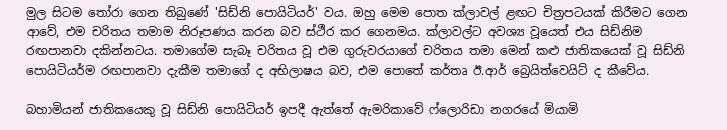මුල සිටම තෝරා ගෙන තිබුණේ 'සිඩ්නි පොයිටියර්' වය. ඔහු මෙම පොත ක්ලාවල් ළඟට චිත්‍රපටයක් කිරීමට ගෙන ආවේ, එම චරිතය තමාම නිරූපණය කරන බව ස්ථීර කර ගෙනමය. ක්ලාවල්ට අවශ්‍ය වූයෙත් එය සිඩ්නිම රඟපානවා දකින්නටය. තමාගේම සැබෑ චරිතය වූ එම ගුරුවරයාගේ චරිතය තමා මෙන් කළු ජාතිකයෙක් වූ සිඩ්නි පොයිටියර්ම රඟපානවා දැකීම තමාගේ ද අභිලාෂය බව, එම පොතේ කර්තෘ ඊ.ආර් බ්‍රෙයිත්වෙයිට් ද කීවේය.

බහාමියන් ජාතිකයෙකු වූ සිඩ්නි පොයිටියර් ඉපදී ඇත්තේ ඇමරිකාවේ ෆ්ලොරිඩා නගරයේ මියාමි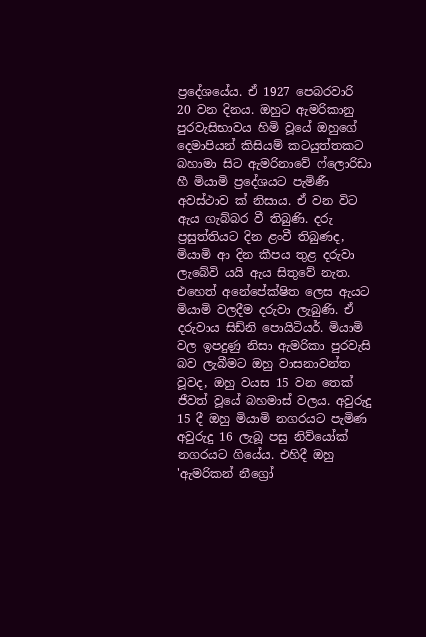ප්‍රදේශයේය. ඒ 1927 පෙබරවාරි 20 වන දිනය. ඔහුට ඇමරිකානු පුරවැසිභාවය හිමි වූයේ ඔහුගේ දෙමාපියන් කිසියම් කටයුත්තකට බහාමා සිට ඇමරිනාවේ ෆ්ලොරිඩා හී මියාමි ප්‍රදේශයට පැමිණී අවස්ථාව ක් නිසාය. ඒ වන විට ඇය ගැබ්බර වී තිබුණි. දරු ප්‍රසුත්තියට දින ළංවී තිබුණද, මියාමි ආ දින කීපය තුළ දරුවා ලැබේවි යයි ඇය සිතුවේ නැත. එහෙත් අනේපේක්ෂිත ලෙස ඇයට මියාමි වලදීම දරුවා ලැබුණි. ඒ දරුවාය සිඩ්නි පොයිටියර්. මියාමි වල ඉපදුණු නිසා ඇමරිකා පුරවැසි බව ලැබීමට ඔහු වාසනාවන්ත වූවද, ඔහු වයස 15 වන තෙක් ජීවත් වූයේ බහමාස් වලය. අවුරුදු 15 දී ඔහු මියාමි නගරයට පැමිණ අවුරුදු 16 ලැබූ පසු නිව්යෝක් නගරයට ගියේය. එහිදී ඔහු 'ඇමරිකන් නීග්‍රෝ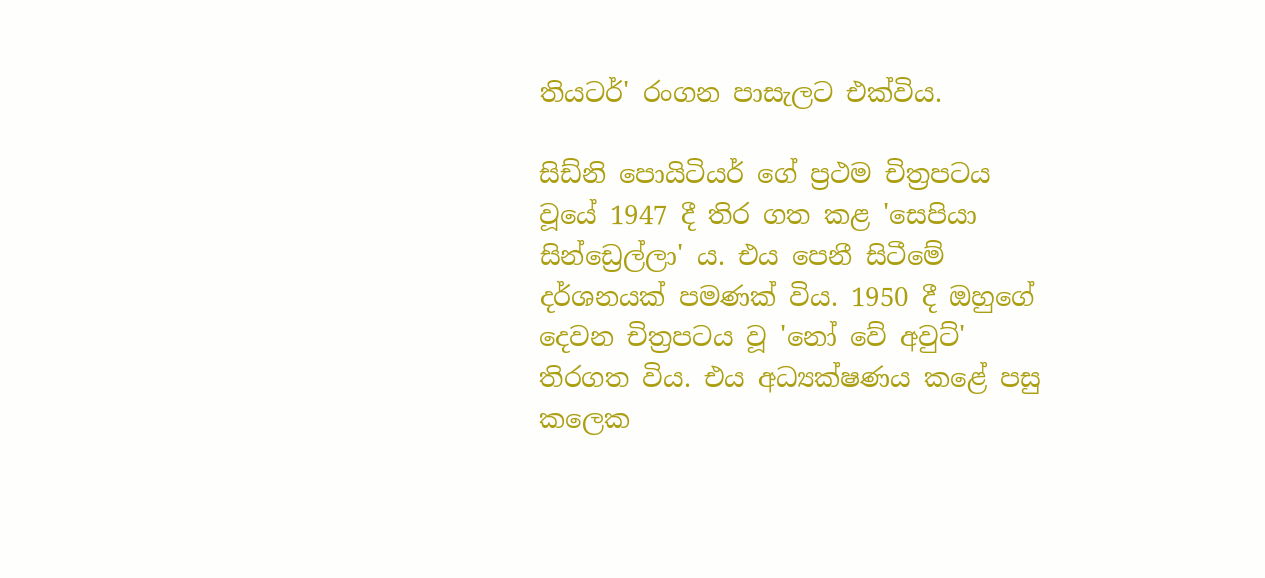තියටර්' රංගන පාසැලට එක්විය.

සිඩ්නි පොයිටියර් ගේ ප්‍රථම චිත්‍රපටය වූයේ 1947 දී තිර ගත කළ 'සෙපියා සින්ඩ්‍රෙල්ලා' ය. එය පෙනී සිටීමේ දර්ශනයක් පමණක් විය. 1950 දී ඔහුගේ දෙවන චිත්‍රපටය වූ 'නෝ වේ අවුට්' තිරගත විය. එය අධ්‍යක්ෂණය කළේ පසු කලෙක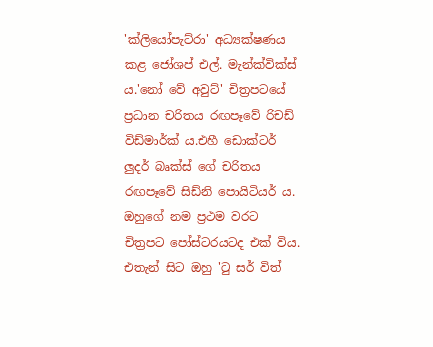'ක්ලියෝපැට්රා' අධ්‍යක්ෂණය කළ ජෝශප් එල්. මැන්ක්වික්ස් ය.'නෝ වේ අවුට්' චිත්‍රපටයේ ප්‍රධාන චරිතය රඟපෑවේ රිචඩ් විඩ්මාර්ක් ය.එහී ඩොක්ටර් ලුදර් බෘක්ස් ගේ චරිතය රඟපෑවේ සිඩ්නි පොයිටියර් ය. ඔහුගේ නම ප්‍රථම වරට චිත්‍රපට පෝස්ටරයටද එක් විය. එතැන් සිට ඔහු 'ටු සර් විත්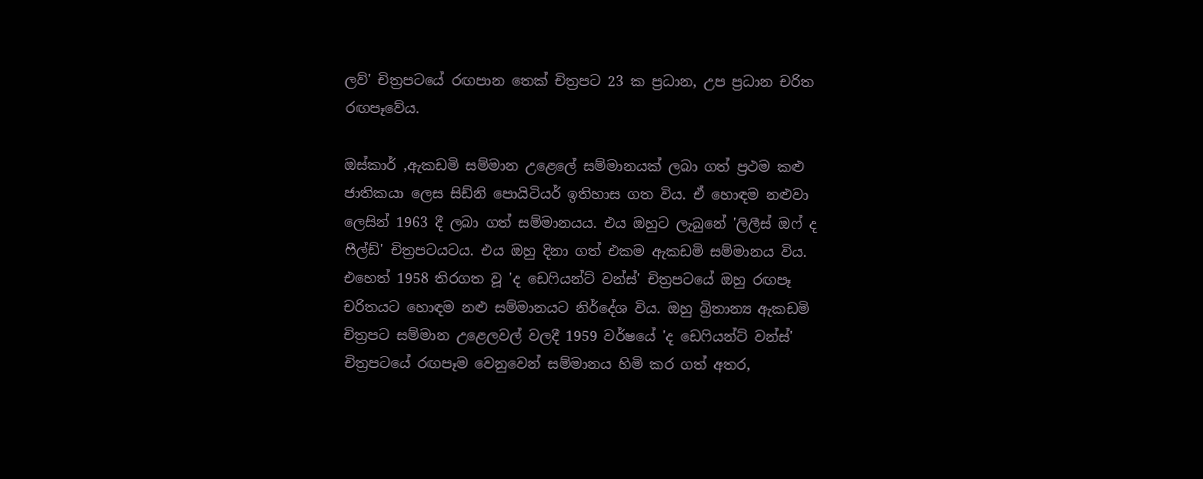ලව්' චිත්‍රපටයේ රඟපාන තෙක් චිත්‍රපට 23 ක ප්‍රධාන, උප ප්‍රධාන චරිත රඟපෑවේය.

ඔස්කාර් ,ඇකඩමි සම්මාන උළෙලේ සම්මානයක් ලබා ගත් ප්‍රථම කළු ජාතිකයා ලෙස සිඩ්නි පොයිටියර් ඉතිහාස ගත විය. ඒ හොඳම නළුවා ලෙසින් 1963 දී ලබා ගත් සම්මානයය. එය ඔහුට ලැබුනේ 'ලිලීස් ඔෆ් ද ෆීල්ඩ්' චිත්‍රපටයටය. එය ඔහු දිනා ගත් එකම ඇකඩමි සම්මානය විය. එහෙත් 1958 තිරගත වූ 'ද ඩෙෆියන්ට් වන්ස්' චිත්‍රපටයේ ඔහු රඟපෑ චරිතයට හොඳම නළු සම්මානයට නිර්දේශ විය. ඔහු බ්‍රිතාන්‍ය ඇකඩමි චිත්‍රපට සම්මාන උළෙලවල් වලදී 1959 වර්ෂයේ 'ද ඩෙෆියන්ට් වන්ස්' චිත්‍රපටයේ රඟපෑම වෙනුවෙන් සම්මානය හිමි කර ගත් අතර,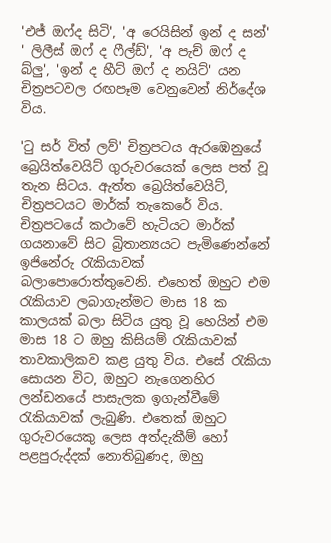'එජ් ඔෆ්ද සිටි', 'අ රෙයිසින් ඉන් ද සන්' ' ලිලීස් ඔෆ් ද ෆීල්ඩ්', 'අ පැච් ඔෆ් ද බ්ලු', 'ඉන් ද හීට් ඔෆ් ද නයිට්' යන චිත්‍රපටවල රඟපෑම වෙනුවෙන් නිර්දේශ විය.

'ටු සර් විත් ලව්' චිත්‍රපටය ඇරඹෙනුයේ බ්‍රෙයිත්වෙයිට් ගුරුවරයෙක් ලෙස පත් වූ තැන සිටය. ඇත්ත බ්‍රෙයිත්වෙයිට්, චිත්‍රපටයට මාර්ක් තැකෙරේ විය. චිත්‍රපටයේ කථාවේ හැටියට මාර්ක් ගයනාවේ සිට බ්‍රිතාන්‍යයට පැමිණෙන්නේ ඉජිනේරු රැකියාවක් බලාපොරොත්තුවෙනි. එහෙත් ඔහුට එම රැකියාව ලබාගැන්මට මාස 18 ක කාලයක් බලා සිටිය යුතු වූ හෙයින් එම මාස 18 ට ඔහු කිසියම් රැකියාවක් තාවකාලිකව කළ යුතු විය. එසේ රැකියා සොයන විට, ඔහුට නැගෙනහිර ලන්ඩනයේ පාසැලක ඉගැන්වීමේ රැකියාවක් ලැබුණි. එතෙක් ඔහුට ගුරුවරයෙකු ලෙස අත්දැකීම් හෝ පළපුරුද්දක් නොතිබුණද, ඔහු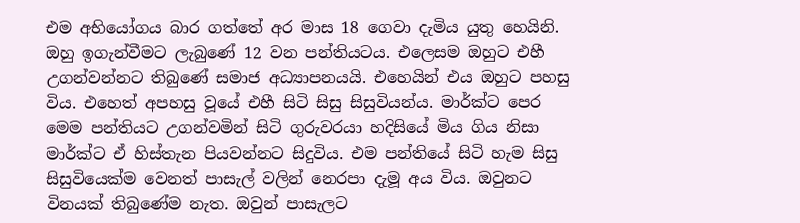එම අභියෝගය බාර ගත්තේ අර මාස 18 ගෙවා දැමිය යුතු හෙයිනි. ඔහු ඉගැන්වීමට ලැබුණේ 12 වන පන්තියටය. එලෙසම ඔහුට එහී උගන්වන්නට තිබුණේ සමාජ අධ්‍යාපනයයි. එහෙයින් එය ඔහුට පහසු විය. එහෙත් අපහසු වූයේ එහී සිටි සිසු සිසුවියන්ය. මාර්ක්ට පෙර මෙම පන්තියට උගන්වමින් සිටි ගුරුවරයා හදිසියේ මිය ගිය නිසා මාර්ක්ට ඒ හිස්තැන පියවන්නට සිදුවිය. එම පන්තියේ සිටි හැම සිසු සිසුවියෙක්ම වෙනත් පාසැල් වලින් නෙරපා දැමූ අය විය. ඔවුනට විනයක් තිබුණේම නැත. ඔවුන් පාසැලට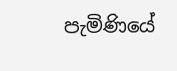පැමිණියේ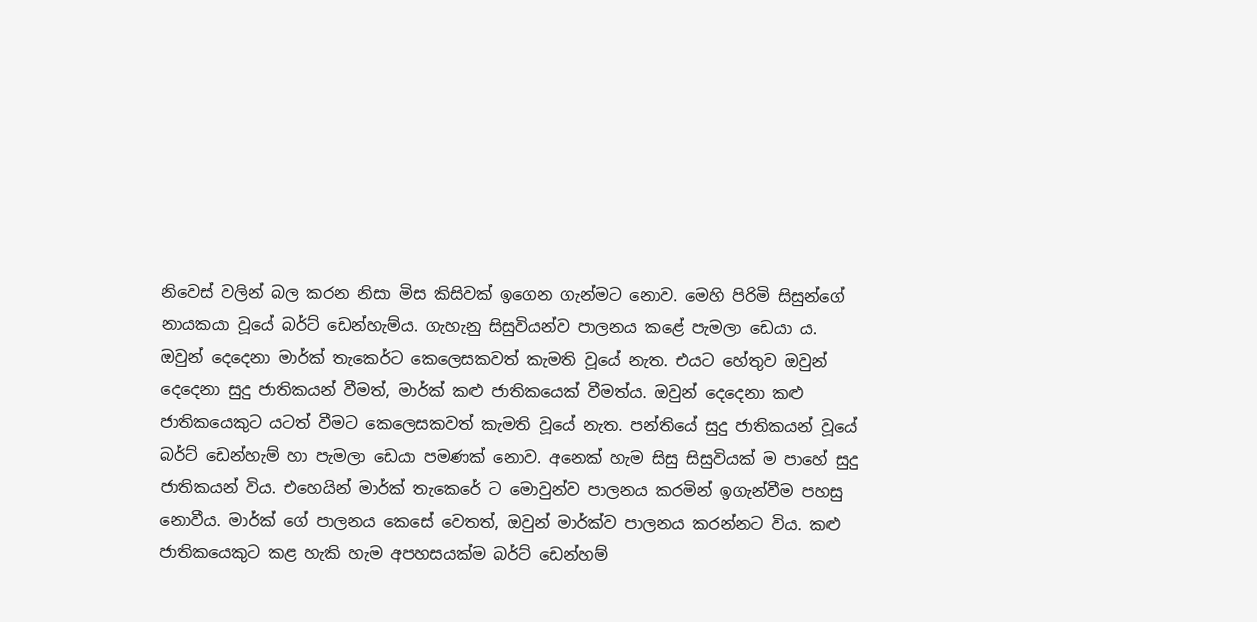නිවෙස් වලින් බල කරන නිසා මිස කිසිවක් ඉගෙන ගැන්මට නොව. මෙහි පිරිමි සිසුන්ගේ නායකයා වූයේ බර්ට් ඩෙන්හැම්ය. ගැහැනු සිසුවියන්ව පාලනය කළේ පැමලා ඩෙයා ය. ඔවුන් දෙදෙනා මාර්ක් තැකෙර්ට කෙලෙසකවත් කැමති වූයේ නැත. එයට හේතුව ඔවුන් දෙදෙනා සුදු ජාතිකයන් වීමත්, මාර්ක් කළු ජාතිකයෙක් වීමත්ය. ඔවුන් දෙදෙනා කළු ජාතිකයෙකුට යටත් වීමට කෙලෙසකවත් කැමති වූයේ නැත. පන්තියේ සුදු ජාතිකයන් වූයේ බර්ට් ඩෙන්හැම් හා පැමලා ඩෙයා පමණක් නොව. අනෙක් හැම සිසු සිසුවියක් ම පාහේ සුදු ජාතිකයන් විය. එහෙයින් මාර්ක් තැකෙරේ ට මොවුන්ව පාලනය කරමින් ඉගැන්වීම පහසු නොවීය. මාර්ක් ගේ පාලනය කෙසේ වෙතත්, ඔවුන් මාර්ක්ව පාලනය කරන්නට විය. කළු ජාතිකයෙකුට කළ හැකි හැම අපහසයක්ම බර්ට් ඩෙන්හම්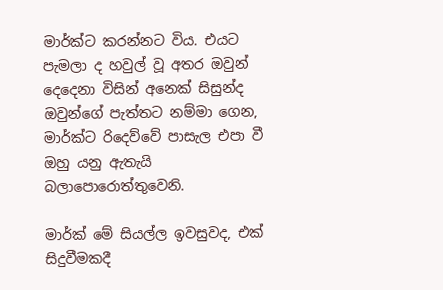මාර්ක්ට කරන්නට විය. එයට පැමලා ද හවුල් වූ අතර ඔවුන් දෙදෙනා විසින් අනෙක් සිසුන්ද ඔවුන්ගේ පැත්තට නම්මා ගෙන, මාර්ක්ට රිදෙව්වේ පාසැල එපා වී ඔහු යනු ඇතැයි බලාපොරොත්තුවෙනි.

මාර්ක් මේ සියල්ල ඉවසුවද, එක් සිදුවීමකදී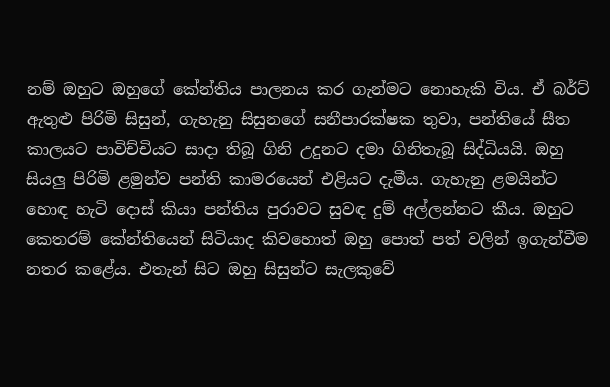නම් ඔහුට ඔහුගේ කේන්තිය පාලනය කර ගැන්මට නොහැකි විය. ඒ බර්ට් ඇතුළු පිරිමි සිසුන්, ගැහැනු සිසුනගේ සනීපාරක්ෂක තුවා, පන්තියේ සීත කාලයට පාවිච්චියට සාදා තිබූ ගිනි උදුනට දමා ගිනිතැබූ සිද්ධියයි. ඔහු සියලු පිරිමි ළමුන්ව පන්ති කාමරයෙන් එළියට දැමීය. ගැහැනු ළමයින්ට හොඳ හැටි දොස් කියා පන්තිය පුරාවට සුවඳ දුම් අල්ලන්නට කීය. ඔහුට කෙතරම් කේන්තියෙන් සිටියාද කිවහොත් ඔහු පොත් පත් වලින් ඉගැන්වීම නතර කළේය. එතැන් සිට ඔහු සිසුන්ට සැලකුවේ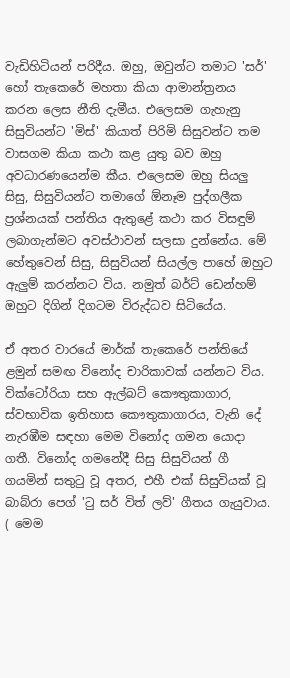වැඩිහිටියන් පරිදීය. ඔහු, ඔවුන්ට තමාට 'සර්' හෝ තැකෙරේ මහතා කියා ආමාන්ත්‍රනය කරන ලෙස නීති දැමීය. එලෙසම ගැහැනු සිසුවියන්ට 'මිස්' කියාත් පිරිමි සිසුවන්ට තම වාසගම කියා කථා කළ යුතු බව ඔහු අවධාරණයෙන්ම කීය. එලෙසම ඔහු සියලු සිසු, සිසුවියන්ට තමාගේ ඕනෑම පුද්ගලීක ප්‍රශ්නයක් පන්තිය ඇතුළේ කථා කර විසඳුම් ලබාගැන්මට අවස්ථාවන් සලසා දුන්නේය. මේ හේතුවෙන් සිසු, සිසුවියන් සියල්ල පාහේ ඔහුට ඇලුම් කරන්නට විය. නමුත් බර්ට් ඩෙන්හම් ඔහුට දිගින් දිගටම විරුද්ධව සිටියේය.

ඒ අතර වාරයේ මාර්ක් තැකෙරේ පන්තියේ ළමුන් සමඟ විනෝද චාරිකාවක් යන්නට විය. වික්ටෝරියා සහ ඇල්බට් කෞතුකාගාර, ස්වභාවික ඉතිහාස කෞතුකාගාරය, වැනි දේ නැරඹීම සඳහා මෙම විනෝද ගමන යොදා ගතී. විනෝද ගමනේදී සිසු සිසුවියන් ගී ගයමින් සතුටු වූ අතර, එහී එක් සිසුවියක් වූ බාබ්රා පෙග් 'ටු සර් විත් ලව්' ගීතය ගැයුවාය. ( මෙම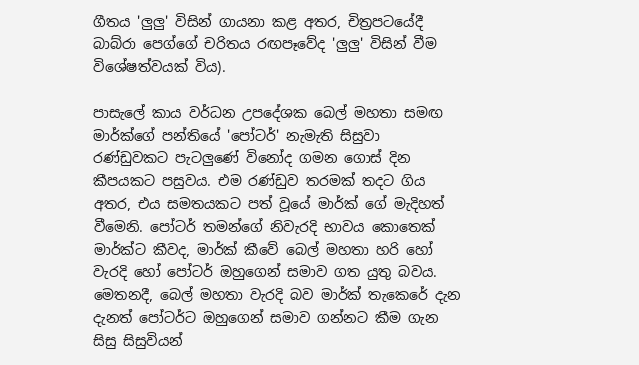ගීතය 'ලුලු' විසින් ගායනා කළ අතර, චිත්‍රපටයේදී බාබ්රා පෙග්ගේ චරිතය රඟපෑවේද 'ලුලු' විසින් වීම විශේෂත්වයක් විය).

පාසැලේ කාය වර්ධන උපදේශක බෙල් මහතා සමඟ මාර්ක්ගේ පන්තියේ 'පෝටර්' නැමැති සිසුවා රණ්ඩුවකට පැටලුණේ විනෝද ගමන ගොස් දින කීපයකට පසුවය. එම රණ්ඩුව තරමක් තදට ගිය අතර, එය සමතයකට පත් වූයේ මාර්ක් ගේ මැදිහත් වීමෙනි. පෝටර් තමන්ගේ නිවැරදි භාවය කොතෙක් මාර්ක්ට කීවද, මාර්ක් කීවේ බෙල් මහතා හරි හෝ වැරදි හෝ පෝටර් ඔහුගෙන් සමාව ගත යුතු බවය. මෙතනදී, බෙල් මහතා වැරදි බව මාර්ක් තැකෙරේ දැන දැනත් පෝටර්ට ඔහුගෙන් සමාව ගන්නට කීම ගැන සිසු සිසුවියන්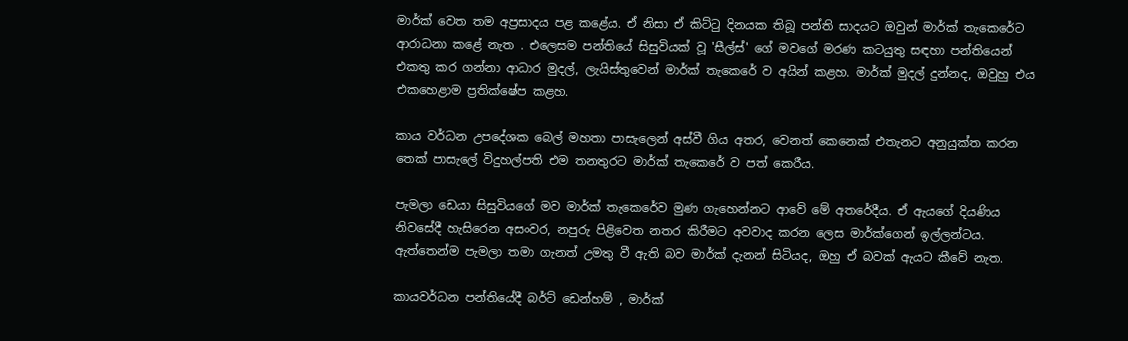මාර්ක් වෙත තම අප්‍රසාදය පළ කළේය. ඒ නිසා ඒ කිට්ටු දිනයක තිබූ පන්ති සාදයට ඔවුන් මාර්ක් තැකෙරේට ආරාධනා කළේ නැත . එලෙසම පන්තියේ සිසුවියක් වූ 'සීල්ස්' ගේ මවගේ මරණ කටයුතු සඳහා පන්තියෙන් එකතු කර ගන්නා ආධාර මුදල්, ලැයිස්තුවෙන් මාර්ක් තැකෙරේ ව අයින් කළහ. මාර්ක් මුදල් දුන්නද, ඔවුහු එය එකහෙළාම ප්‍රතික්ෂේප කළහ.

කාය වර්ධන උපදේශක බෙල් මහතා පාසැලෙන් අස්වී ගිය අතර, වෙනත් කෙනෙක් එතැනට අනුයුක්ත කරන තෙක් පාසැලේ විදුහල්පති එම තනතුරට මාර්ක් තැකෙරේ ව පත් කෙරීය.

පැමලා ඩෙයා සිසුවියගේ මව මාර්ක් තැකෙරේව මුණ ගැහෙන්නට ආවේ මේ අතරේදීය. ඒ ඇයගේ දියණිය නිවසේදී හැසිරෙන අසංවර, නපුරු පිළිවෙත නතර කිරීමට අවවාද කරන ලෙස මාර්ක්ගෙන් ඉල්ලන්ටය. ඇත්තෙන්ම පැමලා තමා ගැනත් උමතු වී ඇති බව මාර්ක් දැනන් සිටියද, ඔහු ඒ බවක් ඇයට කීවේ නැත.

කායවර්ධන පන්තියේදී බර්ට් ඩෙන්හම් , මාර්ක්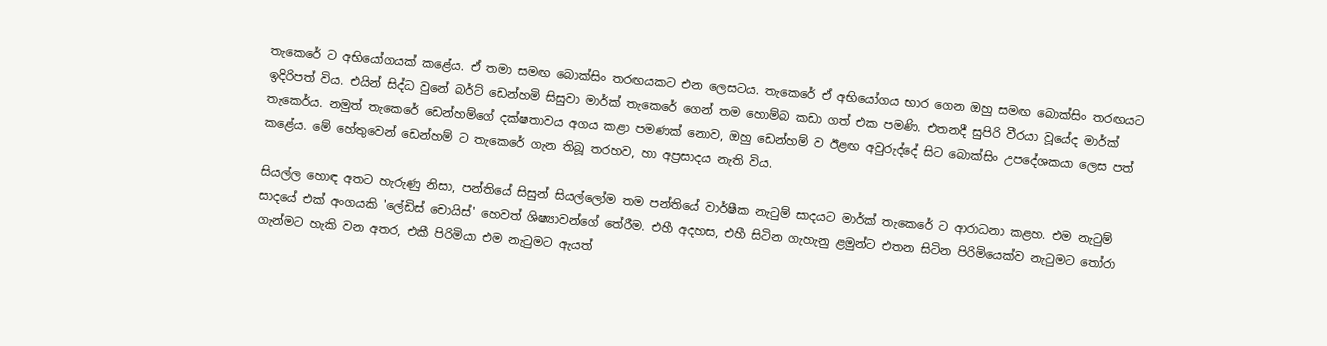තැකෙරේ ට අභියෝගයක් කළේය. ඒ තමා සමඟ බොක්සිං තරඟයකට එන ලෙසටය. තැකෙරේ ඒ අභියෝගය භාර ගෙන ඔහු සමඟ බොක්සිං තරඟයට ඉදිරිපත් විය. එයින් සිද්ධ වුනේ බර්ට් ඩෙන්හමි සිසුවා මාර්ක් තැකෙරේ ගෙන් තම හොම්බ කඩා ගත් එක පමණි. එතනදී සුපිරි වීරයා වූයේද මාර්ක් තැකෙර්ය. නමුත් තැකෙරේ ඩෙන්හම්ගේ දක්ෂතාවය අගය කළා පමණක් නොව, ඔහු ඩෙන්හම් ව ඊළඟ අවුරුද්දේ සිට බොක්සිං උපදේශකයා ලෙස පත් කළේය. මේ හේතුවෙන් ඩෙන්හම් ට තැකෙරේ ගැන තිබූ තරහව, හා අප්‍රසාදය නැති විය.

සියල්ල හොඳ අතට හැරුණු නිසා, පන්තියේ සිසුන් සියල්ලෝම තම පන්තියේ වාර්ෂීක නැටුම් සාදයට මාර්ක් තැකෙරේ ට ආරාධනා කළහ. එම නැටුම් සාදයේ එක් අංගයකි 'ලේඩිස් චොයිස්' හෙවත් ශිෂ්‍යාවන්ගේ තේරීම. එහී අදහස, එහී සිටින ගැහැනු ළමුන්ට එතන සිටින පිරිමියෙක්ව නැටුමට තෝරා ගැන්මට හැකි වන අතර, එකී පිරිමියා එම නැටුමට ඇයත්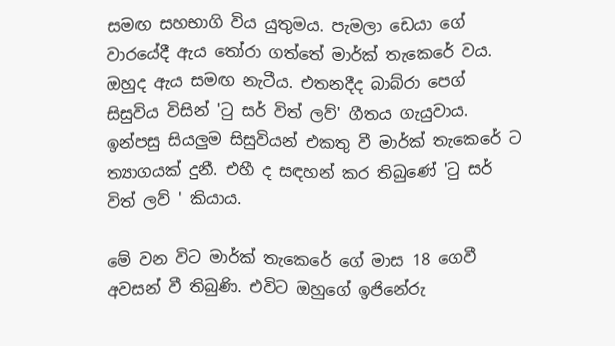සමඟ සහභාගි විය යුතුමය. පැමලා ඩෙයා ගේ වාරයේදී ඇය තෝරා ගත්තේ මාර්ක් තැකෙරේ වය. ඔහුද ඇය සමඟ නැටීය. එතනදීද බාබ්රා පෙග් සිසුවිය විසින් 'ටු සර් විත් ලව්' ගීතය ගැයුවාය. ඉන්පසු සියලුම සිසුවියන් එකතු වී මාර්ක් තැකෙරේ ට ත්‍යාගයක් දුනී. එහී ද සඳහන් කර තිබුණේ 'ටු සර් විත් ලව් ' කියාය.

මේ වන විට මාර්ක් තැකෙරේ ගේ මාස 18 ගෙවී අවසන් වී තිබුණි. එවිට ඔහුගේ ඉජිනේරු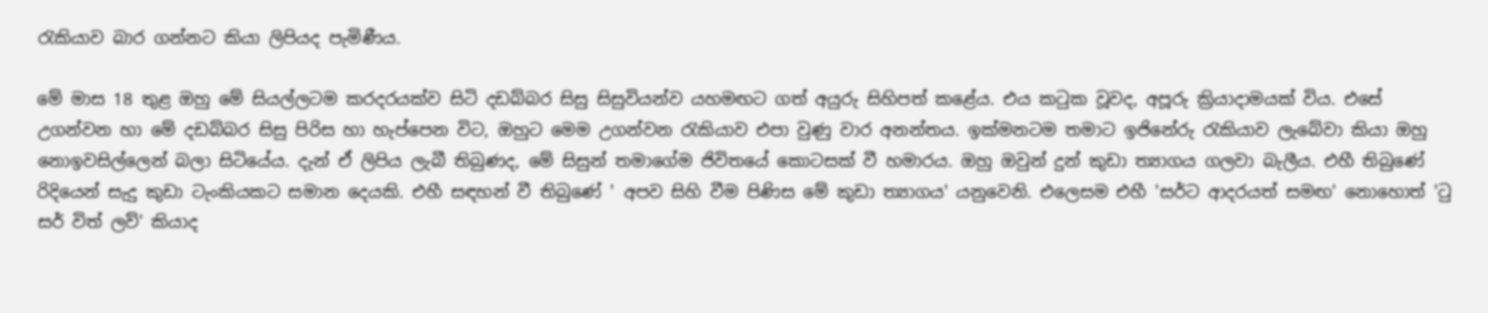රැකියාව බාර ගන්නට කියා ලිපියද පැමිණීය.

මේ මාස 18 තුළ ඔහු මේ සියල්ලටම කරදරයක්ව සිටි දඩබ්බර සිසු සිසුවියන්ව යහමඟට ගත් අයුරු සිහිපත් කළේය. එය කටුක වූවද, අපූරු ක්‍රියාදාමයක් විය. එසේ උගන්වන හා මේ දඩබ්බර සිසු පිරිස හා හැප්පෙන විට, ඔහුට මෙම උගන්වන රැකියාව එපා වුණු වාර අනන්තය. ඉක්මනටම තමාට ඉජිනේරු රැකියාව ලැබේවා කියා ඔහු නොඉවසිල්ලෙන් බලා සිටියේය. දැන් ඒ ලිපිය ලැබී තිබුණද, මේ සිසුන් තමාගේම ජිවිතයේ කොටසක් වී හමාරය. ඔහු ඔවුන් දුන් කුඩා ත්‍යාගය ගලවා බැලීය. එහී තිබුණේ රිදියෙන් සැදු කුඩා ටැංකියකට සමාන දෙයකි. එහී සඳහන් වී තිබුණේ ' අපව සිහි වීම පිණිස මේ කුඩා ත්‍යාගය' යනුවෙනි. එලෙසම එහී 'සර්ට ආදරයත් සමඟ' නොහොත් 'ටු සර් විත් ලව්' කියාද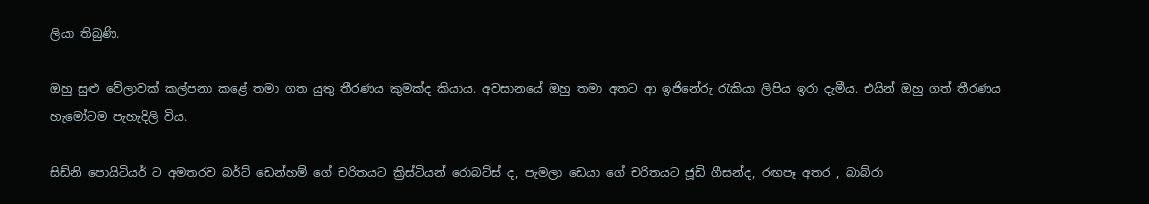ලියා තිබුණි.

ඔහු සුළු වේලාවක් කල්පනා කළේ තමා ගත යුතු තීරණය කුමක්ද කියාය. අවසානයේ ඔහු තමා අතට ආ ඉජිනේරු රැකියා ලිපිය ඉරා දැමීය. එයින් ඔහු ගත් තීරණය හැමෝටම පැහැදිලි විය.

සිඩ්නි පොයිටියර් ට අමතරව බර්ට් ඩෙන්හම් ගේ චරිතයට ක්‍රිස්ටියන් රොබට්ස් ද, පැමලා ඩෙයා ගේ චරිතයට ජූඩි ගීසන්ද, රඟපෑ අතර , බාබ්රා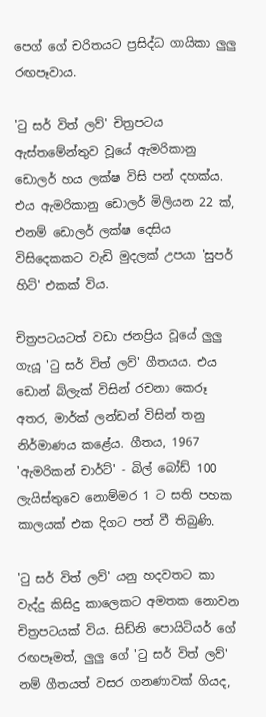පෙග් ගේ චරිතයට ප්‍රසිද්ධ ගායිකා ලුලු රඟපෑවාය.

'ටු සර් විත් ලව්' චිත්‍රපටය ඇස්තමේන්තුව වූයේ ඇමරිකානු ඩොලර් හය ලක්ෂ විසි පන් දහක්ය. එය ඇමරිකානු ඩොලර් මිලියන 22 ක්, එනම් ඩොලර් ලක්ෂ දෙසිය විසිදෙකකට වැඩි මුදලක් උපයා 'සුපර් හිට්' එකක් විය.

චිත්‍රපටයටත් වඩා ජනප්‍රිය වූයේ ලුලු ගැයූ 'ටු සර් විත් ලව්' ගීතයය. එය ඩොන් බ්ලැක් විසින් රචනා කෙරූ අතර, මාර්ක් ලන්ඩන් විසින් තනු නිර්මාණය කළේය. ගීතය, 1967 'ඇමරිකන් චාර්ට්' - බිල් බෝඩ් 100 ලැයිස්තුවෙ නොම්මර 1 ට සති පහක කාලයක් එක දිගට පත් වී තිබුණි.

'ටු සර් විත් ලව්' යනු හදවතට කා වැද්දු කිසිදු කාලෙකට අමතක නොවන චිත්‍රපටයක් විය. සිඩ්නි පොයිටියර් ගේ රඟපෑමත්, ලුලු ගේ 'ටු සර් විත් ලව්' නම් ගීතයත් වසර ගනණාවක් ගියද,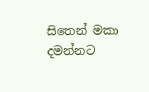සිතෙන් මකා දමන්නට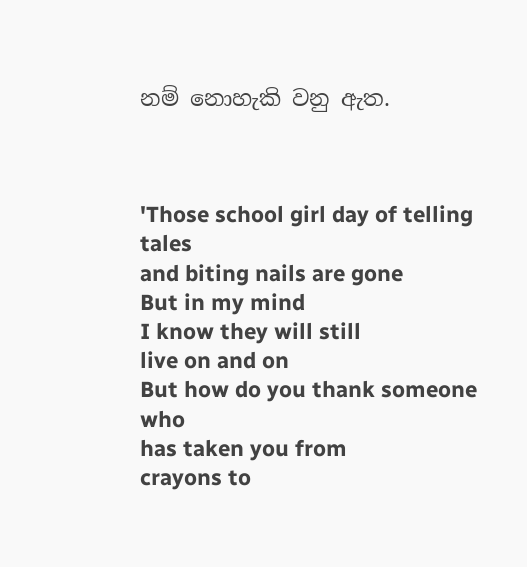නම් නොහැකි වනු ඇත.



'Those school girl day of telling tales
and biting nails are gone
But in my mind
I know they will still
live on and on
But how do you thank someone who
has taken you from
crayons to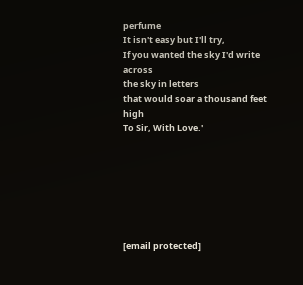perfume
It isn't easy but I'll try,
If you wanted the sky I'd write across
the sky in letters
that would soar a thousand feet high
To Sir, With Love.'







[email protected]